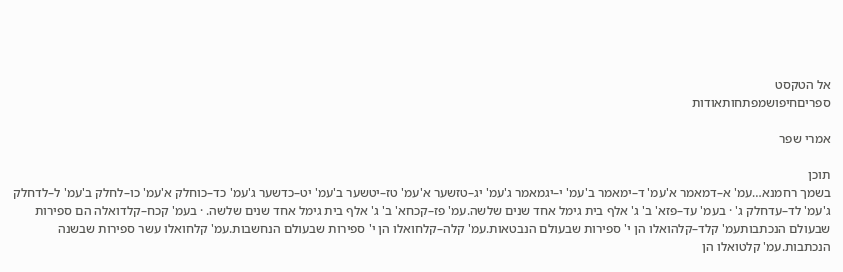אל הטקסט
ספריםחיפושמפתחותאודות

אמרי שפר

תוכן
בשמך רחמנא…עמ' א–דמאמר א'עמ' ד–ימאמר ב'עמ' י–יגמאמר ג'עמ' יג–טזשער א'עמ' טז–יטשער ב'עמ' יט–כדשער ג'עמ' כד–כוחלק א'עמ' כו–לחלק ב'עמ' ל–לדחלק ג'עמ' לד–עדחלק ג' · בעמ' עד–פזא' ב' ג' אלף בית גימל אחד שנים שלשה.עמ' פז–קכחא' ב' ג' אלף בית גימל אחד שנים שלשה. · בעמ' קכח–קלדואלה הם ספירות שבעולם הנכתבותעמ' קלד–קלהואלו הן י' ספירות שבעולם הנבטאות.עמ' קלה–קלחואלו הן י' ספירות שבעולם הנחשבות.עמ' קלחואלו עשר ספירות שבשנה הנכתבות.עמ' קלטואלו הן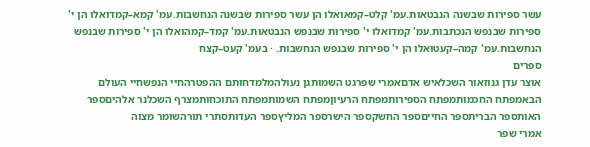עשר ספירות שבשנה הנבטאות.עמ' קלט–קמאואלו הן עשר ספירות שבשנה הנחשבות.עמ' קמא–קמדואלו הן י' ספירות שבנפש הנכתבות.עמ' קמדואלו י' ספירות שבנפש הנבטאות.עמ' קמד–קמהואלו הן י' ספירות שבנפש הנחשבות.עמ' קמה–קעטואלו הן י' ספירות שבנפש הנחשבות. · בעמ' קעט–קצח
ספרים
אוצר עדן גנוזאור השכלאיש אדםאמרי שפרגט השמותגן נעולהמלמדחותם ההפטרהחיי הנפשחיי העולם הבאמפתח החכמותמפתח הספירותמפתח הרעיוןמפתח השמותמפתח התוכחותמצרף השכלנר אלהיםספר האותספר הבריתספר החייםספר החשקספר הישרספר המליץספר העדותסתרי תורהשומר מצוה
אמרי שפר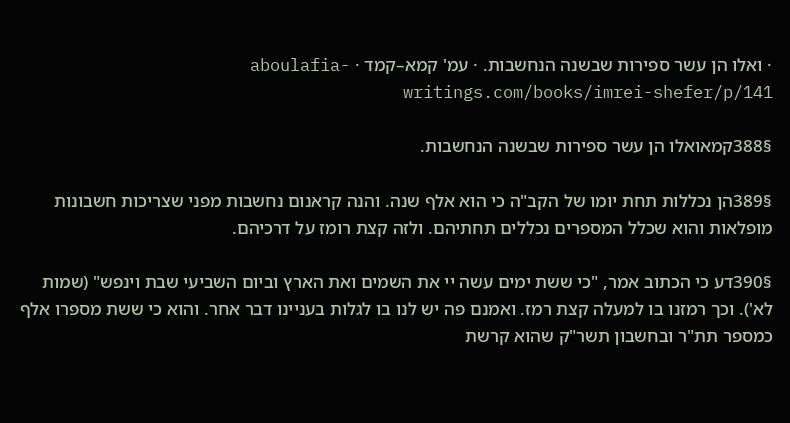· ואלו הן עשר ספירות שבשנה הנחשבות. · עמ' קמא–קמד · aboulafia-writings.com/books/imrei-shefer/p/141

§388קמאואלו הן עשר ספירות שבשנה הנחשבות.

§389הן נכללות תחת יומו של הקב"ה כי הוא אלף שנה. והנה קראנום נחשבות מפני שצריכות חשבונות מופלאות והוא שכלל המספרים נכללים תחתיהם. ולזה קצת רומז על דרכיהם.

§390דע כי הכתוב אמר, "כי ששת ימים עשה יי את השמים ואת הארץ וביום השביעי שבת וינפש" (שמות לא'). וכך רמזנו בו למעלה קצת רמז. ואמנם פה יש לנו בו לגלות בעניינו דבר אחר. והוא כי ששת מספרו אלף כמספר תת"ר ובחשבון תשר"ק שהוא קרשת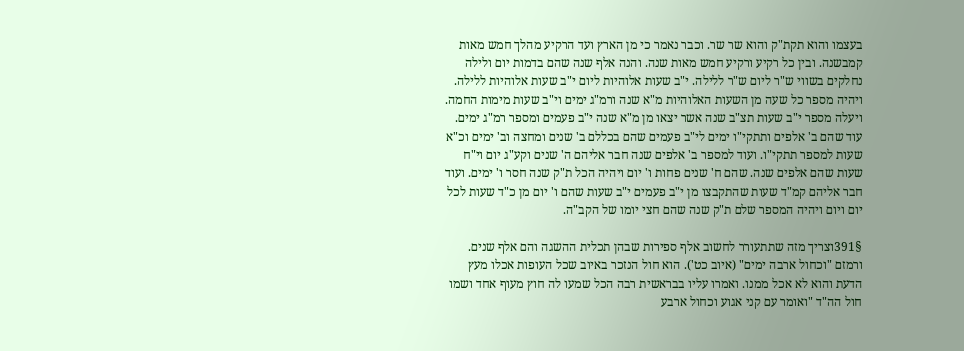בעצמו והוא תקת"ק והוא שר שר. וכבר נאמר כי מן הארץ ועד הרקיע מהלך חמש מאות קמבשנה. ובין כל רקיע ורקיע חמש מאות שנה. והנה אלף שנה שהם בדמות יום ולילה נחלקים בשווי ש"ר ליום ש"ר ללילה. י"ב שעות אלוהיות ליום י"ב שעות אלוהיות ללילה. ויהיה מספר כל שעה מן השעות האלוהיות מ"א שנה ורמ"ג ימים וי"ב שעות מימות החמה. ויעלה מספר י"ב שעות תצ"ב שנה אשר יצאו מן מ"א שנה י"ב פעמים ומספר רמ"ג ימים. עוד שהם ב' אלפים ותתקי"ו ימים לי"ב פעמים שהם בכללם ב' שנים ומחצה וב' ימים וכ"א שעות למספר תתקי"ו. ועוד למספר ב' אלפים שנה חבר אליהם ה' שנים וקע"ג יום וי"ח שעות שהם אלפים שנה. שהם ח' שנים פחות ו' יום ויהיה הכל ת"ק שנה חסר ו' ימים. ועוד חבר אליהם קמ"ד שעות שהתקבצו מן י"ב פעמים י"ב שעות שהם ו' יום מן כ"ד שעות לכל יום ויום ויהיה המספר שלם ת"ק שנה שהם חצי יומו של הקב"ה.

§391וצריך מזה שתתעורר לחשוב אלף ספירות שבהן תכלית ההשגה והם אלף שנים. ורמזם "וכחול ארבה ימים" (איוב כט'). הוא חול הנזכר באיוב שכל העופות אכלו מעץ הדעת והוא לא אכל ממנו. ואמרו עליו בבראשית רבה הכל שמעו לה חוץ מעוף אחד ושמו חול הה"ד "ואומר עם קני אגוע וכחול ארבע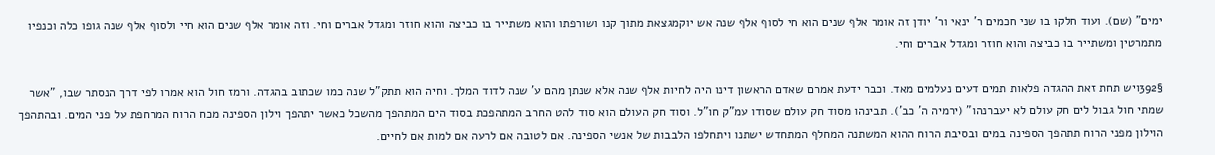ימים" (שם). ועוד חלקו בו שני חכמים ר' ינאי ור' יודן זה אומר אלף שנים הוא חי לסוף אלף שנה אש יוקמגצאת מתוך קנו ושורפתו והוא משתייר בו כביצה והוא חוזר ומגדל אברים וחי. וזה אומר אלף שנים הוא חיי ולסוף אלף שנה גופו כלה וכנפיו מתמרטין ומשתייר בו כביצה והוא חוזר ומגדל אברים וחי.

§392ויש תחת זאת ההגדה פלאות תמים דעים נעלמים מאד. וכבר ידעת אמרם שאדם הראשון דינו היה לחיות אלף שנה אלא שנתן מהם ע' שנה לדוד המלך. וחיה הוא תתק"ל שנה כמו שכתוב בהגדה. ורמז חול הוא אמרו לפי דרך הנסתר שבו, "אשר שמתי חול גבול לים חק עולם לא יעברנהו" (ירמיה ה' כב'). תבינהו מסוד חק עולם שסודו עמ"ק חו"ל. וסוד חק העולם הוא סוד להט החרב המתהפכת בסוד הים המתהפך מהשכל כאשר יתהפך וילון הספינה מכח הרוח המרחפת על פני המים. ובהתהפך הוילון מפני הרוח תתהפך הספינה במים ובסיבת הרוח ההוא המשתנה המחלף המתחדש ישתנו ויתחלפו הלבבות של אנשי הספינה. אם לטובה אם לרעה אם למות אם לחיים.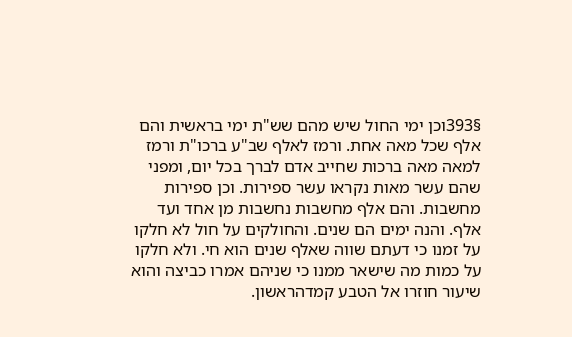§393וכן ימי החול שיש מהם שש"ת ימי בראשית והם אלף שכל מאה אחת. ורמז לאלף שב"ע ברכו"ת ורמז למאה מאה ברכות שחייב אדם לברך בכל יום, ומפני שהם עשר מאות נקראו עשר ספירות. וכן ספירות מחשבות. והם אלף מחשבות נחשבות מן אחד ועד אלף. והנה ימים הם שנים. והחולקים על חול לא חלקו על זמנו כי דעתם שווה שאלף שנים הוא חי. ולא חלקו על כמות מה שישאר ממנו כי שניהם אמרו כביצה והוא שיעור חוזרו אל הטבע קמדהראשון.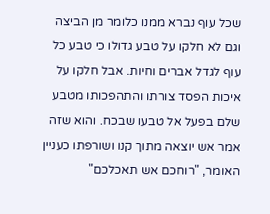שכל עוף נברא ממנו כלומר מן הביצה וגם לא חלקו על טבע גדולו כי טבע כל עוף לגדל אברים וחיות. אבל חלקו על איכות הפסד צורתו והתהפכותו מטבע שלם בפעל אל טבעו שבכח. והוא שזה אמר אש יוצאה מתוך קנו ושורפתו כעניין האומר, "רוחכם אש תאכלכם"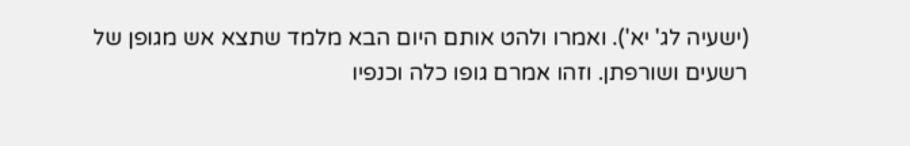(ישעיה לג' יא'). ואמרו ולהט אותם היום הבא מלמד שתצא אש מגופן של רשעים ושורפתן. וזהו אמרם גופו כלה וכנפיו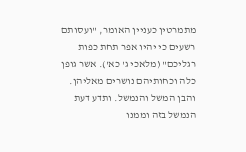מתמרטין כעניין האומר, "ועסותם רשעים כי יהיו אפר תחת כפות רגליכם" (מלאכי ג' כא'). אשר גופן כלה וכחותיהם נושרים מאליהן. והבן המשל והנמשל. ותדע דעת הנמשל בזה וממנו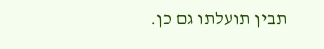תבין תועלתו גם כן.